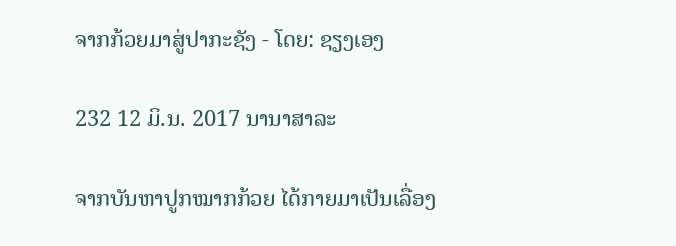ຈາກກ້ວຍມາສູ່ປາກະຊັງ - ໂດຍ: ຊຽງເອງ

232 12 ມິ.ນ. 2017 ນານາສາລະ

ຈາກບັນຫາປູກໝາກກ້ວຍ ໄດ້ກາຍມາເປັນເລື່ອງ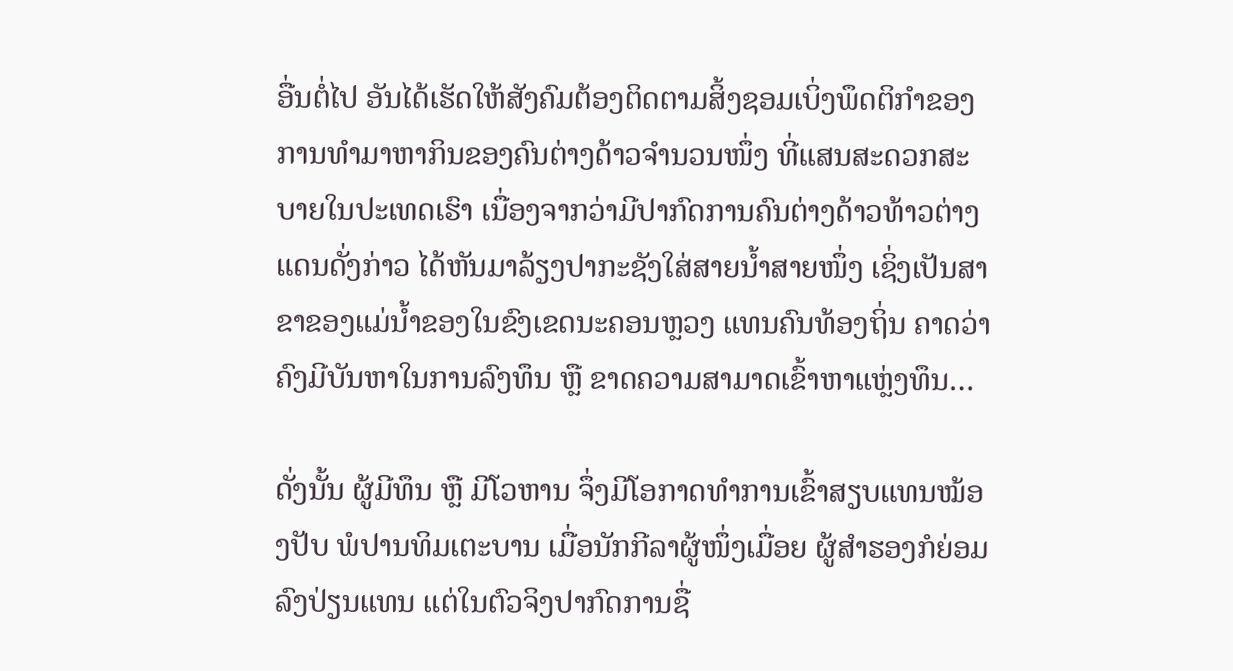ອື່ນຕໍ່ໄປ ອັນໄດ້ເຮັດໃຫ້ສັງຄົມຕ້ອງຕິດຕາມສິ້ງຊອມເບິ່ງພຶດຕິກຳຂອງການທຳມາຫາກິນຂອງຄົນຕ່າງດ້າວຈຳນວນໜຶ່ງ ທີ່ແສນສະດວກສະບາຍໃນປະເທດເຮົາ ເນື່ອງຈາກວ່າມີປາກົດການຄົນຕ່າງດ້າວທ້າວຕ່າງແດນດັ່ງກ່າວ ໄດ້ຫັນມາລ້ຽງປາກະຊັງໃສ່ສາຍນ້ຳສາຍໜຶ່ງ ເຊິ່ງເປັນສາຂາຂອງແມ່ນ້ຳຂອງໃນຂົງເຂດນະຄອນຫຼວງ ແທນຄົນທ້ອງຖິ່ນ ຄາດວ່າຄົງມີບັນຫາໃນການລົງທຶນ ຫຼື ຂາດຄວາມສາມາດເຂົ້າຫາແຫຼ່ງທຶນ…

ດັ່ງນັ້ນ ຜູ້ມີທຶນ ຫຼື ມີໂວຫານ ຈຶ່ງມີໂອກາດທຳການເຂົ້າສຽບແທນໝ້ອງປັບ ພໍປານທິມເຕະບານ ເມື່ອນັກກີລາຜູ້ໜຶ່ງເມື່ອຍ ຜູ້ສຳຮອງກໍຍ່ອມລົງປ່ຽນແທນ ແຕ່ໃນຕົວຈິງປາກົດການຊື່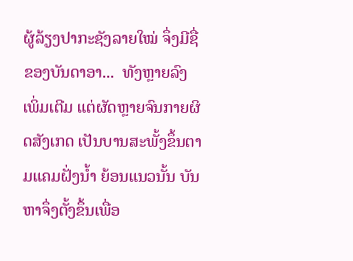ຜູ້ລ້ຽງປາກະຊັງລາຍໃໝ່ ຈຶ່ງມີຊື່ຂອງບັນດາອາ...  ທັງຫຼາຍລົງເພິ່ມເຕີມ ແຕ່ຜັດຫຼາຍຈົນກາຍຜິດສັງເກດ ເປັນບານສະພັ້ງຂຶ້ນຕາມແຄມຝັ່ງນ້ຳ ຍ້ອນແນວນັ້ນ ບັນຫາຈຶ່ງຕັ້ງຂຶ້ນເພື່ອ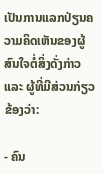ເປັນການແລກປ່ຽນຄວາມຄິດເຫັນຂອງຜູ້ສົນໃຈຕໍ່ສິ່ງດັ່ງກ່າວ ແລະ ຜູ້ທີ່ມີສ່ວນກ່ຽວຂ້ອງວ່າ:

- ຄົນ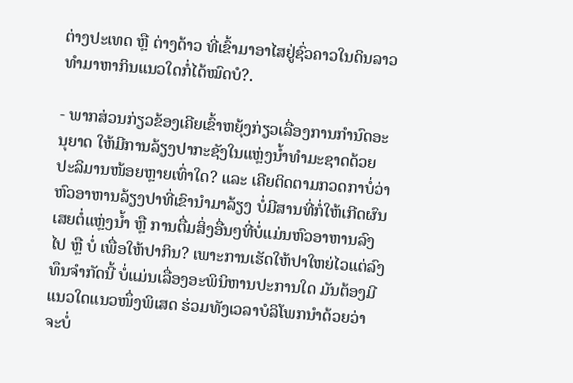ຕ່າງປະເທດ ຫຼື ຕ່າງດ້າວ ທີ່ເຂົ້າມາອາໄສຢູ່ຊົ່ວຄາວໃນດິນລາວ ທຳມາຫາກິນແນວໃດກໍ່ໄດ້ໝົດບໍ?.

- ພາກສ່ວນກ່ຽວຂ້ອງເຄີຍເຂົ້າຫຍຸ້ງກ່ຽວເລື່ອງການກຳນົດອະນຸຍາດ ໃຫ້ມີການລ້ຽງປາກະຊັງໃນແຫຼ່ງນ້ຳທຳມະຊາດດ້ວຍປະລິມານໜ້ອຍຫຼາຍເທົ່າໃດ? ແລະ ເຄີຍຕິດຕາມກວດກາບໍ່ວ່າ ຫົວອາຫານລ້ຽງປາທີ່ເຂົານຳມາລ້ຽງ ບໍ່ມີສານທີ່ກໍ່ໃຫ້ເກີດຜົນເສຍຕໍ່ແຫຼ່ງນ້ຳ ຫຼື ການຕື່ມສິ່ງອື່ນໆທີ່ບໍ່ແມ່ນຫົວອາຫານລົງໄປ ຫຼື ບໍ່ ເພື່ອໃຫ້ປາກິນ? ເພາະການເຮັດໃຫ້ປາໃຫຍ່ໄວແຕ່ລົງທຶນຈຳກັດນີ້ ບໍ່ແມ່ນເລື່ອງອະພິນິຫານປະການໃດ ມັນຕ້ອງມີແນວໃດແນວໜຶ່ງພິເສດ ຮ່ວມທັງເວລາບໍລິໂພກນຳດ້ວຍວ່າ ຈະບໍ່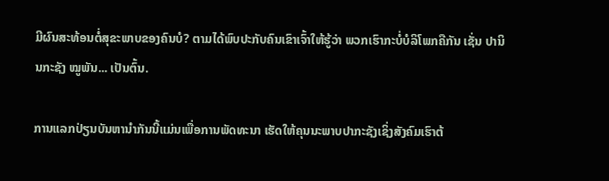ມີຜົນສະທ້ອນຕໍ່ສຸຂະພາບຂອງຄົນບໍ? ຕາມໄດ້ພົບປະກັບຄົນເຂົາເຈົ້າໃຫ້ຮູ້ວ່າ ພວກເຮົາກະບໍ່ບໍລິໂພກຄືກັນ ເຊັ່ນ ປານິນກະຊັງ ໝູພັນ... ເປັນຕົ້ນ.

ການແລກປ່ຽນບັນຫານຳກັນນີ້ແມ່ນເພື່ອການພັດທະນາ ເຮັດໃຫ້ຄຸນນະພາບປາກະຊັງເຊິ່ງສັງຄົມເຮົາຕ້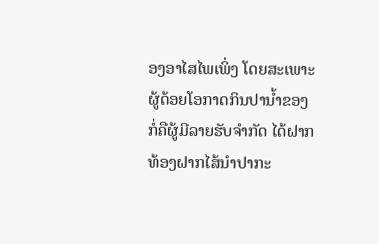ອງອາໄສໄພເພິ່ງ ໂດຍສະເພາະຜູ້ດ້ອຍໂອກາດກິນປານ້ຳຂອງ ກໍ່ຄືຜູ້ມີລາຍຮັບຈຳກັດ ໄດ້ຝາກທ້ອງຝາກໄສ້ນຳປາກະ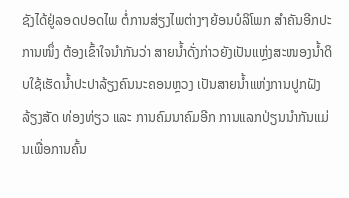ຊັງໄດ້ຢູ່ລອດປອດໄພ ຕໍ່ການສ່ຽງໄພຕ່າງໆຍ້ອນບໍລິໂພກ ສຳຄັນອີກປະການໜຶ່ງ ຕ້ອງເຂົ້າໃຈນຳກັນວ່າ ສາຍນ້ຳດັ່ງກ່າວຍັງເປັນແຫຼ່ງສະໜອງນ້ຳດິບໃຊ້ເຮັດນ້ຳປະປາລ້ຽງຄົນນະຄອນຫຼວງ ເປັນສາຍນ້ຳແຫ່ງການປູກຝັງລ້ຽງສັດ ທ່ອງທ່ຽວ ແລະ ການຄົມນາຄົມອີກ ການແລກປ່ຽນນຳກັນແມ່ນເພື່ອການຄົ້ນ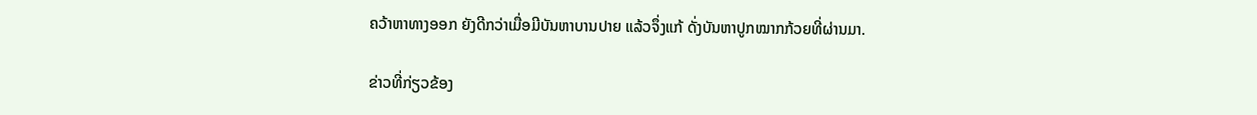ຄວ້າຫາທາງອອກ ຍັງດີກວ່າເມື່ອມີບັນຫາບານປາຍ ແລ້ວຈຶ່ງແກ້ ດັ່ງບັນຫາປູກໝາກກ້ວຍທີ່ຜ່ານມາ.

ຂ່າວທີ່ກ່ຽວຂ້ອງ